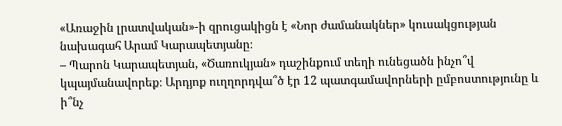«Առաջին լրատվական»-ի զրուցակիցն է «Նոր ժամանակներ» կուսակցության նախագահ Արամ Կարապետյանը։
– Պարոն Կարապետյան, «Ծառուկյան» դաշինքում տեղի ունեցածն ինչո՞վ կպայմանավորեք։ Արդյոք ուղղորդվա՞ծ էր 12 պատգամավորների ըմբոստությունը և ի՞նչ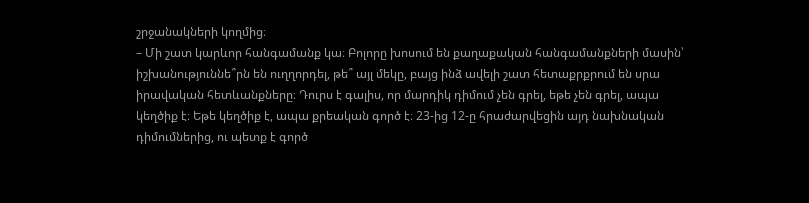շրջանակների կողմից։
– Մի շատ կարևոր հանգամանք կա։ Բոլորը խոսում են քաղաքական հանգամանքների մասին՝ իշխանություննե՞րն են ուղղորդել, թե՞ այլ մեկը, բայց ինձ ավելի շատ հետաքրքրում են սրա իրավական հետևանքները։ Դուրս է գալիս, որ մարդիկ դիմում չեն գրել, եթե չեն գրել, ապա կեղծիք է։ Եթե կեղծիք է, ապա քրեական գործ է։ 23-ից 12-ը հրաժարվեցին այդ նախնական դիմումներից, ու պետք է գործ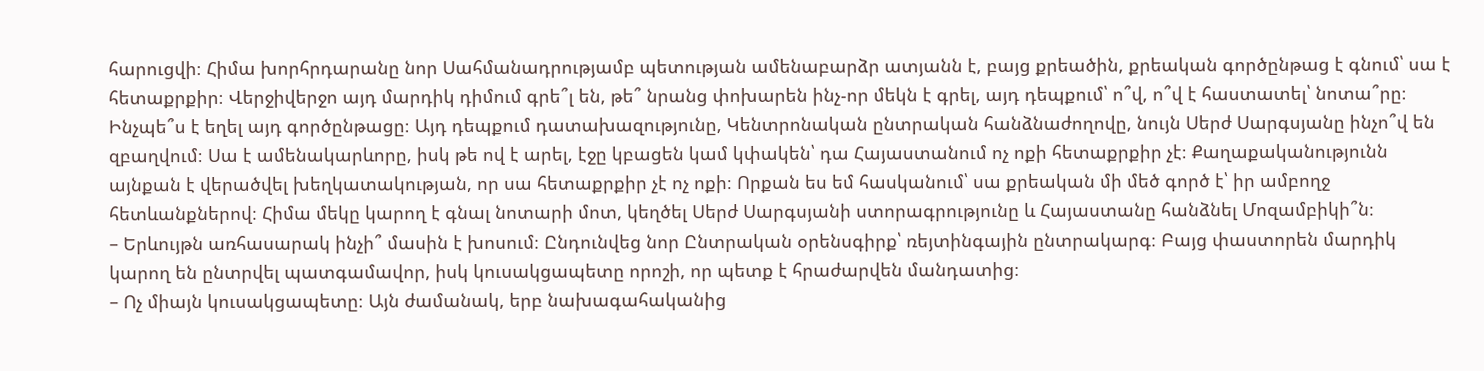հարուցվի։ Հիմա խորհրդարանը նոր Սահմանադրությամբ պետության ամենաբարձր ատյանն է, բայց քրեածին, քրեական գործընթաց է գնում՝ սա է հետաքրքիր։ Վերջիվերջո այդ մարդիկ դիմում գրե՞լ են, թե՞ նրանց փոխարեն ինչ-որ մեկն է գրել, այդ դեպքում՝ ո՞վ, ո՞վ է հաստատել՝ նոտա՞րը։ Ինչպե՞ս է եղել այդ գործընթացը։ Այդ դեպքում դատախազությունը, Կենտրոնական ընտրական հանձնաժողովը, նույն Սերժ Սարգսյանը ինչո՞վ են զբաղվում։ Սա է ամենակարևորը, իսկ թե ով է արել, էջը կբացեն կամ կփակեն՝ դա Հայաստանում ոչ ոքի հետաքրքիր չէ։ Քաղաքականությունն այնքան է վերածվել խեղկատակության, որ սա հետաքրքիր չէ ոչ ոքի։ Որքան ես եմ հասկանում՝ սա քրեական մի մեծ գործ է՝ իր ամբողջ հետևանքներով։ Հիմա մեկը կարող է գնալ նոտարի մոտ, կեղծել Սերժ Սարգսյանի ստորագրությունը և Հայաստանը հանձնել Մոզամբիկի՞ն։
– Երևույթն առհասարակ ինչի՞ մասին է խոսում։ Ընդունվեց նոր Ընտրական օրենսգիրք՝ ռեյտինգային ընտրակարգ։ Բայց փաստորեն մարդիկ կարող են ընտրվել պատգամավոր, իսկ կուսակցապետը որոշի, որ պետք է հրաժարվեն մանդատից։
– Ոչ միայն կուսակցապետը։ Այն ժամանակ, երբ նախագահականից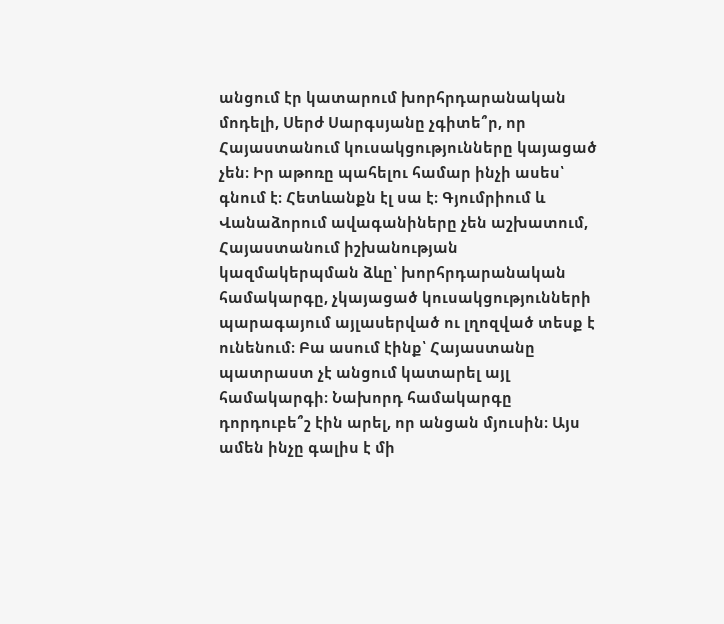անցում էր կատարում խորհրդարանական մոդելի, Սերժ Սարգսյանը չգիտե՞ր, որ Հայաստանում կուսակցությունները կայացած չեն։ Իր աթոռը պահելու համար ինչի ասես՝ գնում է։ Հետևանքն էլ սա է։ Գյումրիում և Վանաձորում ավագանիները չեն աշխատում, Հայաստանում իշխանության կազմակերպման ձևը՝ խորհրդարանական համակարգը, չկայացած կուսակցությունների պարագայում այլասերված ու լղոզված տեսք է ունենում։ Բա ասում էինք՝ Հայաստանը պատրաստ չէ անցում կատարել այլ համակարգի։ Նախորդ համակարգը դորդուբե՞շ էին արել, որ անցան մյուսին։ Այս ամեն ինչը գալիս է մի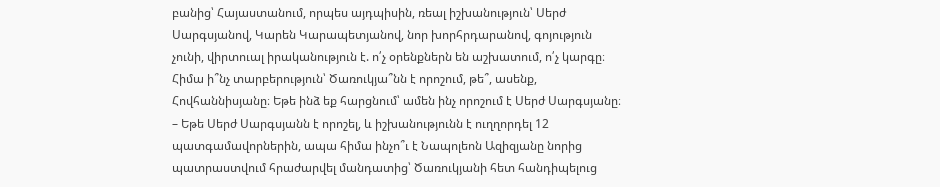բանից՝ Հայաստանում, որպես այդպիսին, ռեալ իշխանություն՝ Սերժ Սարգսյանով, Կարեն Կարապետյանով, նոր խորհրդարանով, գոյություն չունի, վիրտուալ իրականություն է. ո՛չ օրենքներն են աշխատում, ո՛չ կարգը։ Հիմա ի՞նչ տարբերություն՝ Ծառուկյա՞նն է որոշում, թե՞, ասենք, Հովհաննիսյանը։ Եթե ինձ եք հարցնում՝ ամեն ինչ որոշում է Սերժ Սարգսյանը։
– Եթե Սերժ Սարգսյանն է որոշել, և իշխանությունն է ուղղորդել 12 պատգամավորներին, ապա հիմա ինչո՞ւ է Նապոլեոն Ազիզյանը նորից պատրաստվում հրաժարվել մանդատից՝ Ծառուկյանի հետ հանդիպելուց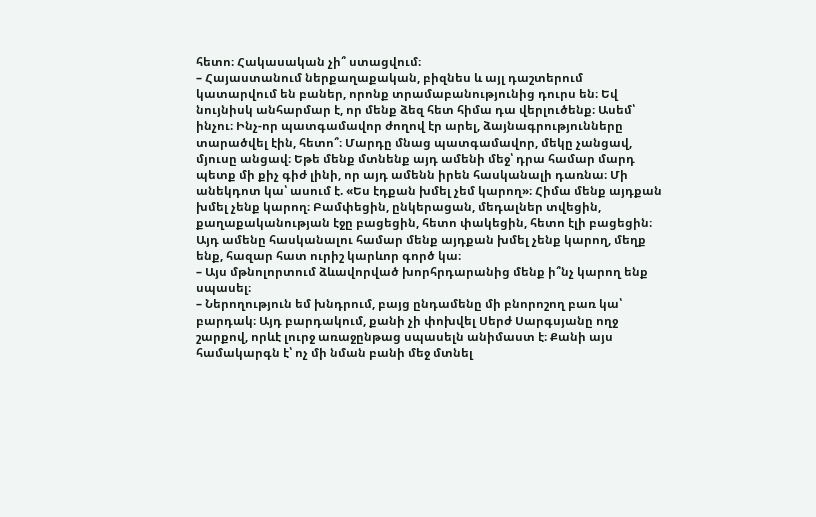հետո։ Հակասական չի՞ ստացվում։
– Հայաստանում ներքաղաքական, բիզնես և այլ դաշտերում կատարվում են բաներ, որոնք տրամաբանությունից դուրս են։ Եվ նույնիսկ անհարմար է, որ մենք ձեզ հետ հիմա դա վերլուծենք։ Ասեմ՝ ինչու։ Ինչ-որ պատգամավոր ժողով էր արել, ձայնագրությունները տարածվել էին, հետո՞։ Մարդը մնաց պատգամավոր, մեկը չանցավ, մյուսը անցավ։ Եթե մենք մտնենք այդ ամենի մեջ՝ դրա համար մարդ պետք մի քիչ գիժ լինի, որ այդ ամենն իրեն հասկանալի դառնա։ Մի անեկդոտ կա՝ ասում է. «Ես էդքան խմել չեմ կարող»։ Հիմա մենք այդքան խմել չենք կարող։ Բամփեցին, ընկերացան, մեդալներ տվեցին, քաղաքականության էջը բացեցին, հետո փակեցին, հետո էլի բացեցին։ Այդ ամենը հասկանալու համար մենք այդքան խմել չենք կարող, մեղք ենք, հազար հատ ուրիշ կարևոր գործ կա։
– Այս մթնոլորտում ձևավորված խորհրդարանից մենք ի՞նչ կարող ենք սպասել։
– Ներողություն եմ խնդրում, բայց ընդամենը մի բնորոշող բառ կա՝ բարդակ։ Այդ բարդակում, քանի չի փոխվել Սերժ Սարգսյանը ողջ շարքով, որևէ լուրջ առաջընթաց սպասելն անիմաստ է։ Քանի այս համակարգն է՝ ոչ մի նման բանի մեջ մտնել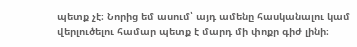պետք չէ։ Նորից եմ ասում՝ այդ ամենը հասկանալու կամ վերլուծելու համար պետք է մարդ մի փոքր գիժ լինի։